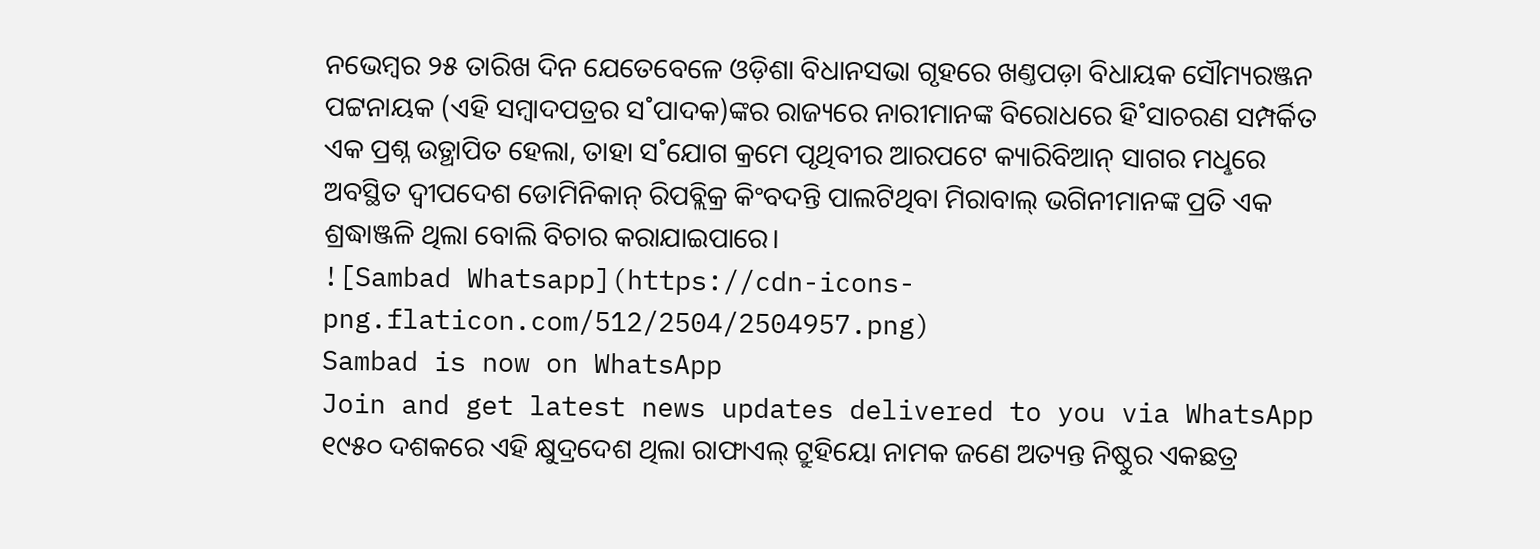ନଭେମ୍ବର ୨୫ ତାରିଖ ଦିନ ଯେତେବେଳେ ଓଡ଼ିଶା ବିଧାନସଭା ଗୃହରେ ଖଣ୍ତପଡ଼ା ବିଧାୟକ ସୌମ୍ୟରଞ୍ଜନ ପଟ୍ଟନାୟକ (ଏହି ସମ୍ବାଦପତ୍ରର ସ˚ପାଦକ)ଙ୍କର ରାଜ୍ୟରେ ନାରୀମାନଙ୍କ ବିରୋଧରେ ହି˚ସାଚରଣ ସମ୍ପର୍କିତ ଏକ ପ୍ରଶ୍ନ ଉତ୍ଥାପିତ ହେଲା, ତାହା ସ˚ଯୋଗ କ୍ରମେ ପୃଥିବୀର ଆରପଟେ କ୍ୟାରିବିଆନ୍ ସାଗର ମଧୢରେ ଅବସ୍ଥିତ ଦ୍ବୀପଦେଶ ଡୋମିନିକାନ୍ ରିପବ୍ଲିକ୍ର କିଂବଦନ୍ତି ପାଲଟିଥିବା ମିରାବାଲ୍ ଭଗିନୀମାନଙ୍କ ପ୍ରତି ଏକ ଶ୍ରଦ୍ଧାଞ୍ଜଳି ଥିଲା ବୋଲି ବିଚାର କରାଯାଇପାରେ।
![Sambad Whatsapp](https://cdn-icons-png.flaticon.com/512/2504/2504957.png)
Sambad is now on WhatsApp
Join and get latest news updates delivered to you via WhatsApp
୧୯୫୦ ଦଶକରେ ଏହି କ୍ଷୁଦ୍ରଦେଶ ଥିଲା ରାଫାଏଲ୍ ଟ୍ରୁହିୟୋ ନାମକ ଜଣେ ଅତ୍ୟନ୍ତ ନିଷ୍ଠୁର ଏକଛତ୍ର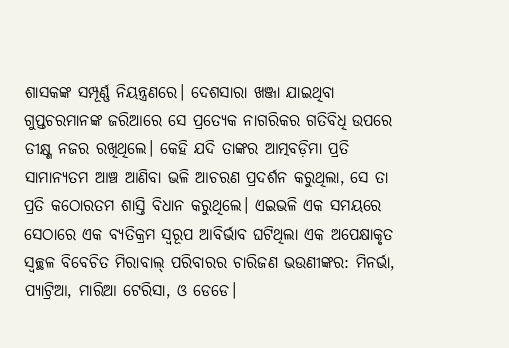ଶାସକଙ୍କ ସମ୍ପୂର୍ଣ୍ଣ ନିୟନ୍ତ୍ରଣରେ। ଦେଶସାରା ଖଞ୍ଜା ଯାଇଥିବା ଗୁପ୍ତଚରମାନଙ୍କ ଜରିଆରେ ସେ ପ୍ରତ୍ୟେକ ନାଗରିକର ଗତିବିଧି ଉପରେ ତୀକ୍ଷ୍ଣ ନଜର ରଖିଥିଲେ। କେହି ଯଦି ତାଙ୍କର ଆତ୍ମବଡ଼ିମା ପ୍ରତି ସାମାନ୍ୟତମ ଆଞ୍ଚ ଆଣିବା ଭଳି ଆଚରଣ ପ୍ରଦର୍ଶନ କରୁଥିଲା, ସେ ତା ପ୍ରତି କଠୋରତମ ଶାସ୍ତି ବିଧାନ କରୁଥିଲେ। ଏଇଭଳି ଏକ ସମୟରେ ସେଠାରେ ଏକ ବ୍ୟତିକ୍ରମ ସ୍ବରୂପ ଆବିର୍ଭାବ ଘଟିଥିଲା ଏକ ଅପେକ୍ଷାକୃତ ସ୍ବଚ୍ଛଳ ବିବେଚିତ ମିରାବାଲ୍ ପରିବାରର ଚାରିଜଣ ଭଉଣୀଙ୍କର: ମିନର୍ଭା, ପ୍ୟାଟ୍ରିଆ, ମାରିଆ ଟେରିସା, ଓ ଡେଡେ।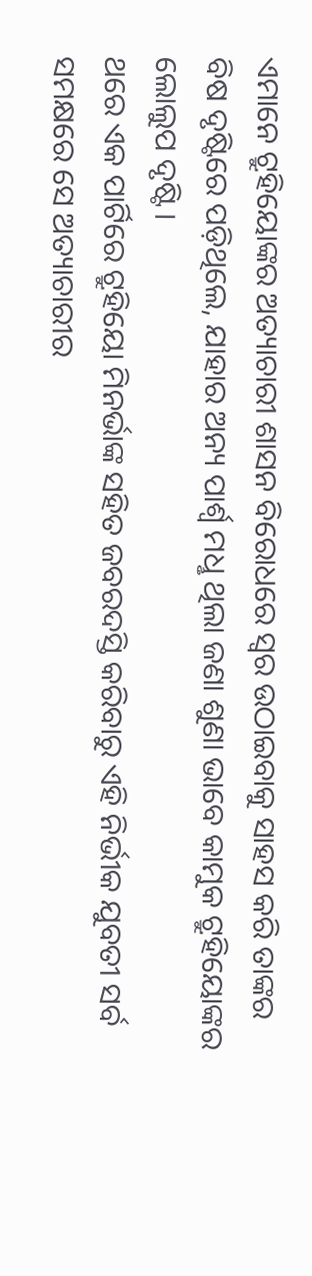ଏମାନେ ଟ୍ରୁହିୟୋଙ୍କର ଅତ୍ୟାଚାରୀ ଶାସନ ବିରୋଧରେ ସ୍ବର ଉଠାଇବାକୁ ସାହସ କରି ତାଙ୍କର ବିଷ ଦୃଷ୍ଟିରେ ପଡ଼ିଥିଲେ, ଯାହାର ଅନ୍ୟ ପାର୍ଶ୍ବ ମଧୢ ଥିଲା ଜଣା ଶୁଣା ଭାବେ କାମୁକ ଟ୍ରୁହିୟୋଙ୍କର ଲୋଲୁପ ଦୃଷ୍ଟି।
ଥରେ ଏକ ପାର୍ଟିରେ ଟ୍ରୁହିୟୋ ମିନର୍ଭାଙ୍କ ସହିତ ଜବରଦସ୍ତି କରିବାରୁ ଏହି ନିର୍ଭୀକ ଯୁବତୀ ସର୍ବ ସମକ୍ଷରେ ସେ ଅତ୍ୟାଚାରୀର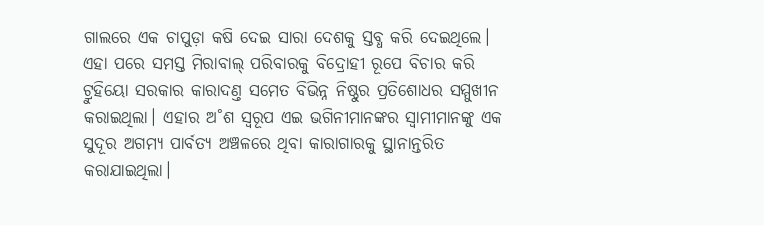ଗାଲରେ ଏକ ଚାପୁଡ଼ା କଷି ଦେଇ ସାରା ଦେଶକୁ ସ୍ତବ୍ଧ କରି ଦେଇଥିଲେ। ଏହା ପରେ ସମସ୍ତ ମିରାବାଲ୍ ପରିବାରକୁ ବିଦ୍ରୋହୀ ରୂପେ ବିଚାର କରି ଟ୍ରୁହିୟୋ ସରକାର କାରାଦଣ୍ତ ସମେତ ବିଭିନ୍ନ ନିଷ୍ଠୁର ପ୍ରତିଶୋଧର ସମ୍ମୁଖୀନ କରାଇଥିଲା। ଏହାର ଅ˚ଶ ସ୍ବରୂପ ଏଇ ଭଗିନୀମାନଙ୍କର ସ୍ବାମୀମାନଙ୍କୁ ଏକ ସୁଦୂର ଅଗମ୍ୟ ପାର୍ବତ୍ୟ ଅଞ୍ଚଳରେ ଥିବା କାରାଗାରକୁ ସ୍ଥାନାନ୍ତରିତ କରାଯାଇଥିଲା।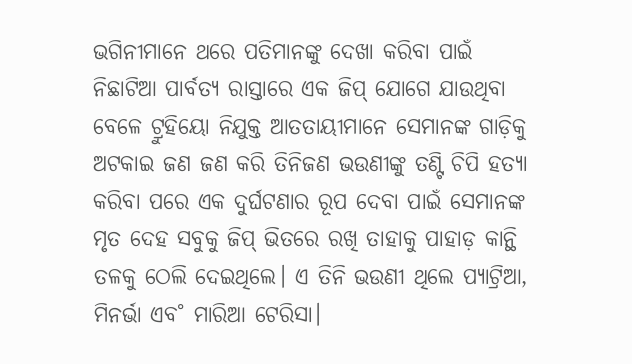ଭଗିନୀମାନେ ଥରେ ପତିମାନଙ୍କୁ ଦେଖା କରିବା ପାଇଁ ନିଛାଟିଆ ପାର୍ବତ୍ୟ ରାସ୍ତାରେ ଏକ ଜିପ୍ ଯୋଗେ ଯାଉଥିବା ବେଳେ ଟ୍ରୁହିୟୋ ନିଯୁକ୍ତ ଆତତାୟୀମାନେ ସେମାନଙ୍କ ଗାଡ଼ିକୁ ଅଟକାଇ ଜଣ ଜଣ କରି ତିନିଜଣ ଭଉଣୀଙ୍କୁ ତଣ୍ଟି ଚିପି ହତ୍ୟା କରିବା ପରେ ଏକ ଦୁର୍ଘଟଣାର ରୂପ ଦେବା ପାଇଁ ସେମାନଙ୍କ ମୃତ ଦେହ ସବୁକୁ ଜିପ୍ ଭିତରେ ରଖି ତାହାକୁ ପାହାଡ଼ କାନ୍ଥି ତଳକୁ ଠେଲି ଦେଇଥିଲେ। ଏ ତିନି ଭଉଣୀ ଥିଲେ ପ୍ୟାଟ୍ରିଆ, ମିନର୍ଭା ଏବ˚ ମାରିଆ ଟେରିସା।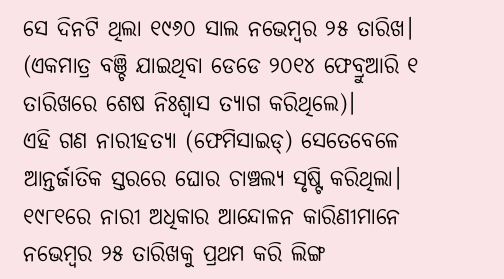ସେ ଦିନଟି ଥିଲା ୧୯୬୦ ସାଲ ନଭେମ୍ବର ୨୫ ତାରିଖ। (ଏକମାତ୍ର ବଞ୍ଚି ଯାଇଥିବା ଡେଡେ ୨୦୧୪ ଫେବ୍ରୁଆରି ୧ ତାରିଖରେ ଶେଷ ନିଃଶ୍ବାସ ତ୍ୟାଗ କରିଥିଲେ)।
ଏହି ଗଣ ନାରୀହତ୍ୟା (ଫେମିସାଇଡ୍) ସେତେବେଳେ ଆନ୍ତର୍ଜାତିକ ସ୍ତରରେ ଘୋର ଚାଞ୍ଚଲ୍ୟ ସୃଷ୍ଟି କରିଥିଲା। ୧୯୮୧ରେ ନାରୀ ଅଧିକାର ଆନ୍ଦୋଳନ କାରିଣୀମାନେ ନଭେମ୍ବର ୨୫ ତାରିଖକୁ ପ୍ରଥମ କରି ଲିଙ୍ଗ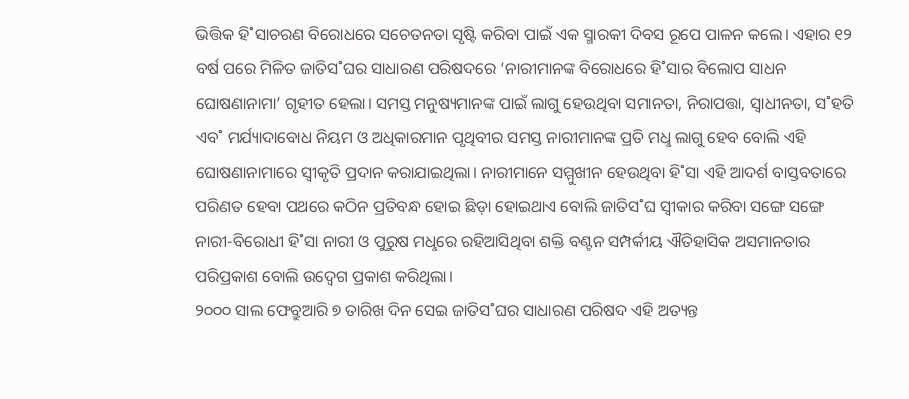ଭିତ୍ତିକ ହି˚ସାଚରଣ ବିରୋଧରେ ସଚେତନତା ସୃଷ୍ଟି କରିବା ପାଇଁ ଏକ ସ୍ମାରକୀ ଦିବସ ରୂପେ ପାଳନ କଲେ। ଏହାର ୧୨ ବର୍ଷ ପରେ ମିଳିତ ଜାତିସ˚ଘର ସାଧାରଣ ପରିଷଦରେ ‘ନାରୀମାନଙ୍କ ବିରୋଧରେ ହି˚ସାର ବିଲୋପ ସାଧନ ଘୋଷଣାନାମା’ ଗୃହୀତ ହେଲା। ସମସ୍ତ ମନୁଷ୍ୟମାନଙ୍କ ପାଇଁ ଲାଗୁ ହେଉଥିବା ସମାନତା, ନିରାପତ୍ତା, ସ୍ବାଧୀନତା, ସ˚ହତି ଏବ˚ ମର୍ଯ୍ୟାଦାବୋଧ ନିୟମ ଓ ଅଧିକାରମାନ ପୃଥିବୀର ସମସ୍ତ ନାରୀମାନଙ୍କ ପ୍ରତି ମଧୢ ଲାଗୁ ହେବ ବୋଲି ଏହି ଘୋଷଣାନାମାରେ ସ୍ବୀକୃତି ପ୍ରଦାନ କରାଯାଇଥିଲା। ନାରୀମାନେ ସମ୍ମୁଖୀନ ହେଉଥିବା ହି˚ସା ଏହି ଆଦର୍ଶ ବାସ୍ତବତାରେ ପରିଣତ ହେବା ପଥରେ କଠିନ ପ୍ରତିବନ୍ଧ ହୋଇ ଛିଡ଼ା ହୋଇଥାଏ ବୋଲି ଜାତିସ˚ଘ ସ୍ବୀକାର କରିବା ସଙ୍ଗେ ସଙ୍ଗେ ନାରୀ-ବିରୋଧୀ ହି˚ସା ନାରୀ ଓ ପୁରୁଷ ମଧୢରେ ରହିଆସିଥିବା ଶକ୍ତି ବଣ୍ଟନ ସମ୍ପର୍କୀୟ ଐତିହାସିକ ଅସମାନତାର ପରିପ୍ରକାଶ ବୋଲି ଉଦ୍ବେଗ ପ୍ରକାଶ କରିଥିଲା।
୨୦୦୦ ସାଲ ଫେବ୍ରୁଆରି ୭ ତାରିଖ ଦିନ ସେଇ ଜାତିସ˚ଘର ସାଧାରଣ ପରିଷଦ ଏହି ଅତ୍ୟନ୍ତ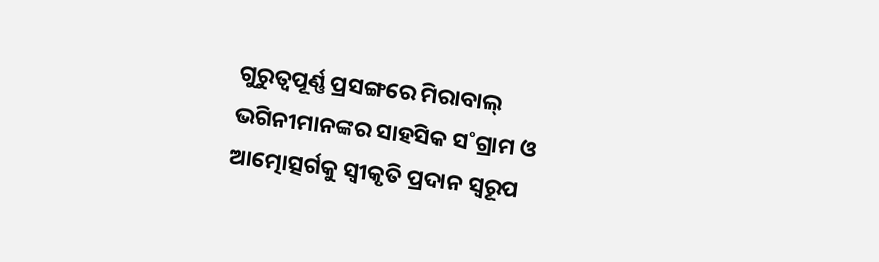ଗୁରୁତ୍ବପୂର୍ଣ୍ଣ ପ୍ରସଙ୍ଗରେ ମିରାବାଲ୍ ଭଗିନୀମାନଙ୍କର ସାହସିକ ସ˚ଗ୍ରାମ ଓ ଆତ୍ମୋତ୍ସର୍ଗକୁ ସ୍ବୀକୃତି ପ୍ରଦାନ ସ୍ବରୂପ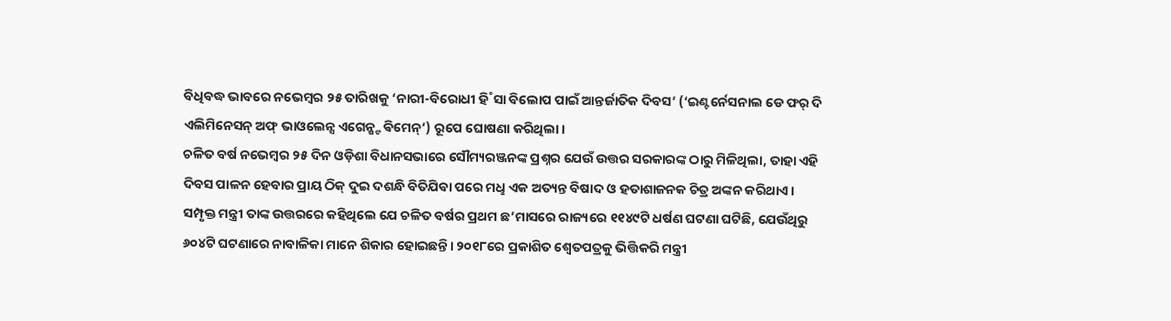ବିଧିବଦ୍ଧ ଭାବରେ ନଭେମ୍ବର ୨୫ ତାରିଖକୁ ‘ନାରୀ-ବିରୋଧୀ ହି˚ସା ବିଲୋପ ପାଇଁ ଆନ୍ତର୍ଜାତିକ ଦିବସ’ (‘ଇଣ୍ଟର୍ନେସନାଲ ଡେ ଫର୍ ଦି ଏଲିମିନେସନ୍ ଅଫ୍ ଭାଓଲେନ୍ସ ଏଗେନ୍ଷ୍ଟ ଵିମେନ୍’) ରୂପେ ଘୋଷଣା କରିଥିଲା।
ଚଳିତ ବର୍ଷ ନଭେମ୍ବର ୨୫ ଦିନ ଓଡ଼ିଶା ବିଧାନସଭାରେ ସୌମ୍ୟରଞ୍ଜନଙ୍କ ପ୍ରଶ୍ନର ଯେଉଁ ଉତ୍ତର ସରକାରଙ୍କ ଠାରୁ ମିଳିଥିଲା, ତାହା ଏହି ଦିବସ ପାଳନ ହେବାର ପ୍ରାୟ ଠିକ୍ ଦୁଇ ଦଶନ୍ଧି ବିତିଯିବା ପରେ ମଧୢ ଏକ ଅତ୍ୟନ୍ତ ବିଷାଦ ଓ ହତାଶାଜନକ ଚିତ୍ର ଅଙ୍କନ କରିଥାଏ। ସମ୍ପୃକ୍ତ ମନ୍ତ୍ରୀ ତାଙ୍କ ଉତ୍ତରରେ କହିଥିଲେ ଯେ ଚଳିତ ବର୍ଷର ପ୍ରଥମ ଛ’ମାସରେ ରାଜ୍ୟରେ ୧୧୪୯ଟି ଧର୍ଷଣ ଘଟଣା ଘଟିଛି, ଯେଉଁଥିରୁ ୬୦୪ଟି ଘଟଣାରେ ନାବାଳିକା ମାନେ ଶିକାର ହୋଇଛନ୍ତି। ୨୦୧୮ରେ ପ୍ରକାଶିତ ଶ୍ବେତପତ୍ରକୁ ଭିତ୍ତିକରି ମନ୍ତ୍ରୀ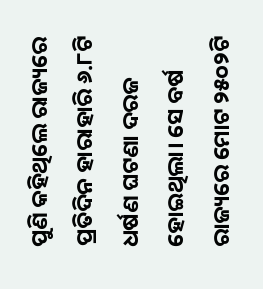ପୁଣି କହିଥିଲେ ରାଜ୍ୟରେ ପ୍ରତିଦିନ ହାରାହାରି ୬.୮ଟି ଧର୍ଷଣ ଘଟଣା ଦରଜ ହୋଇଥିଲା। ସେ ବର୍ଷ ରାଜ୍ୟରେ ମୋଟ ୨୫୦୨ଟି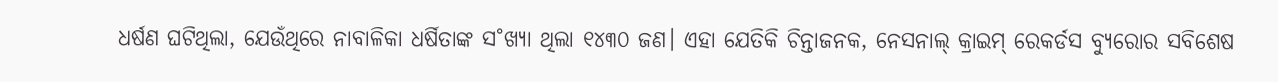ଧର୍ଷଣ ଘଟିଥିଲା, ଯେଉଁଥିରେ ନାବାଳିକା ଧର୍ଷିତାଙ୍କ ସ˚ଖ୍ୟା ଥିଲା ୧୪୩୦ ଜଣ। ଏହା ଯେତିକି ଚିନ୍ତାଜନକ, ନେସନାଲ୍ କ୍ରାଇମ୍ ରେକର୍ଡସ ବ୍ୟୁରୋର ସବିଶେଷ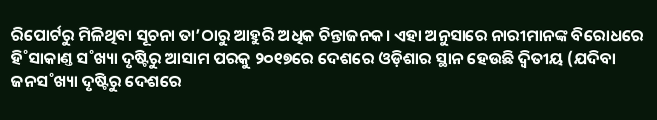ରିପୋର୍ଟରୁ ମିଳିଥିବା ସୂଚନା ତା’ଠାରୁ ଆହୁରି ଅଧିକ ଚିନ୍ତାଜନକ। ଏହା ଅନୁସାରେ ନାରୀମାନଙ୍କ ବିରୋଧରେ ହି˚ସାକାଣ୍ତ ସ˚ଖ୍ୟା ଦୃଷ୍ଟିରୁ ଆସାମ ପରକୁ ୨୦୧୭ରେ ଦେଶରେ ଓଡ଼ିଶାର ସ୍ଥାନ ହେଉଛି ଦ୍ବିତୀୟ (ଯଦିବା ଜନସ˚ଖ୍ୟା ଦୃଷ୍ଟିରୁ ଦେଶରେ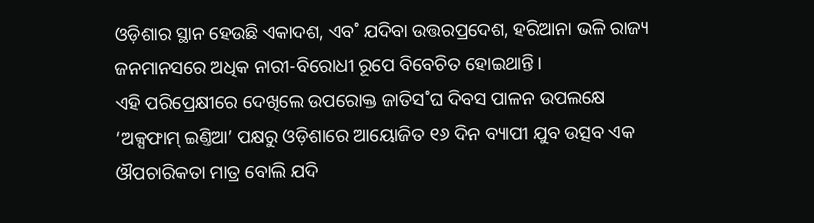ଓଡ଼ିଶାର ସ୍ଥାନ ହେଉଛି ଏକାଦଶ, ଏବ˚ ଯଦିବା ଉତ୍ତରପ୍ରଦେଶ, ହରିଆନା ଭଳି ରାଜ୍ୟ ଜନମାନସରେ ଅଧିକ ନାରୀ-ବିରୋଧୀ ରୂପେ ବିବେଚିତ ହୋଇଥାନ୍ତି।
ଏହି ପରିପ୍ରେକ୍ଷୀରେ ଦେଖିଲେ ଉପରୋକ୍ତ ଜାତିସ˚ଘ ଦିବସ ପାଳନ ଉପଲକ୍ଷେ ‘ଅକ୍ସଫାମ୍ ଇଣ୍ତିଆ’ ପକ୍ଷରୁ ଓଡ଼ିଶାରେ ଆୟୋଜିତ ୧୬ ଦିନ ବ୍ୟାପୀ ଯୁବ ଉତ୍ସବ ଏକ ଔପଚାରିକତା ମାତ୍ର ବୋଲି ଯଦି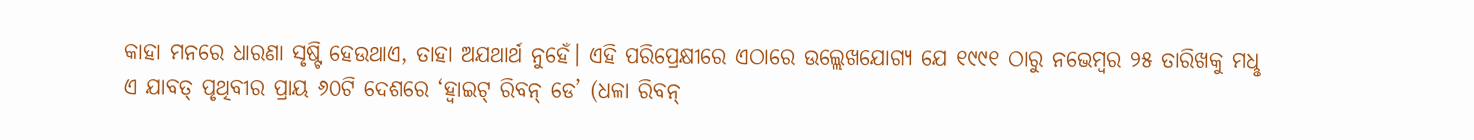କାହା ମନରେ ଧାରଣା ସୃଷ୍ଟି ହେଉଥାଏ, ତାହା ଅଯଥାର୍ଥ ନୁହେଁ। ଏହି ପରିପ୍ରେକ୍ଷୀରେ ଏଠାରେ ଉଲ୍ଲେଖଯୋଗ୍ୟ ଯେ ୧୯୯୧ ଠାରୁ ନଭେମ୍ବର ୨୫ ତାରିଖକୁ ମଧୢ ଏ ଯାବତ୍ ପୃଥିବୀର ପ୍ରାୟ ୬୦ଟି ଦେଶରେ ‘ହ୍ବାଇଟ୍ ରିବନ୍ ଡେ’ (ଧଳା ରିବନ୍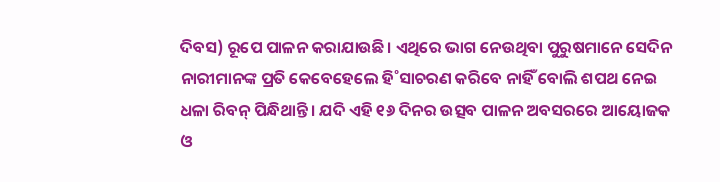ଦିବସ) ରୂପେ ପାଳନ କରାଯାଉଛି। ଏଥିରେ ଭାଗ ନେଉଥିବା ପୁରୁଷମାନେ ସେଦିନ ନାରୀମାନଙ୍କ ପ୍ରତି କେବେହେଲେ ହି˚ସାଚରଣ କରିବେ ନାହିଁ ବୋଲି ଶପଥ ନେଇ ଧଳା ରିବନ୍ ପିନ୍ଧିଥାନ୍ତି। ଯଦି ଏହି ୧୬ ଦିନର ଉତ୍ସବ ପାଳନ ଅବସରରେ ଆୟୋଜକ ଓ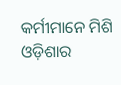କର୍ମୀମାନେ ମିଶି ଓଡ଼ିଶାର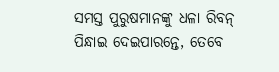ସମସ୍ତ ପୁରୁଷମାନଙ୍କୁ ଧଳା ରିବନ୍ ପିନ୍ଧାଇ ଦେଇପାରନ୍ତେ, ତେବେ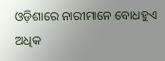ଓଡ଼ିଶାରେ ନାରୀମାନେ ବୋଧହୁଏ ଅଧିକ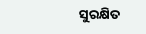ସୁରକ୍ଷିତ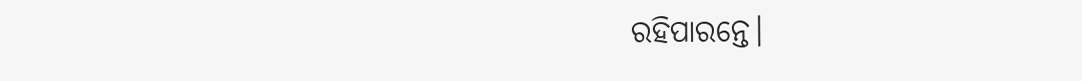ରହିପାରନ୍ତେ।